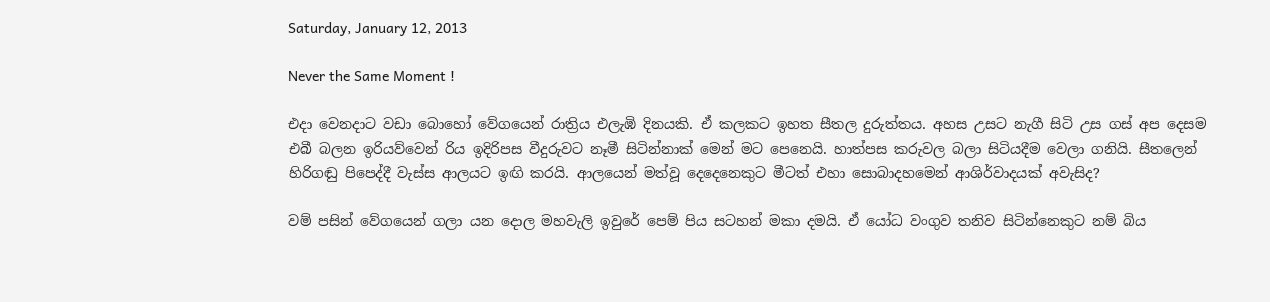Saturday, January 12, 2013

Never the Same Moment !

එදා වෙනදාට වඩා බොහෝ වේගයෙන් රාත්‍රිය එලැඹි දිනයකි. ඒ කලකට ඉහත සීතල දුරුත්තය. අහස උසට නැගී සිටි උස ගස් අප දෙසම එබී බලන ඉරියව්වෙන් රිය ඉදිරිපස වීදුරුවට නෑමී සිටින්නාක් මෙන් මට පෙනෙයි. හාත්පස කරුවල බලා සිටියදීම වෙලා ගනියි. සීතලෙන් හිරිගඬු පිපෙද්දී වැස්ස ආලයට ඉඟි කරයි. ආලයෙන් මත්වූ දෙදෙනෙකුට මීටත් එහා සොබාදහමෙන් ආශිර්වාදයක් අවැසිද?

වම් පසින් වේගයෙන් ගලා යන දොල මහවැලි ඉවුරේ පෙම් පිය සටහන් මකා දමයි. ඒ යෝධ වංගුව තනිව සිටින්නෙකුට නම් බිය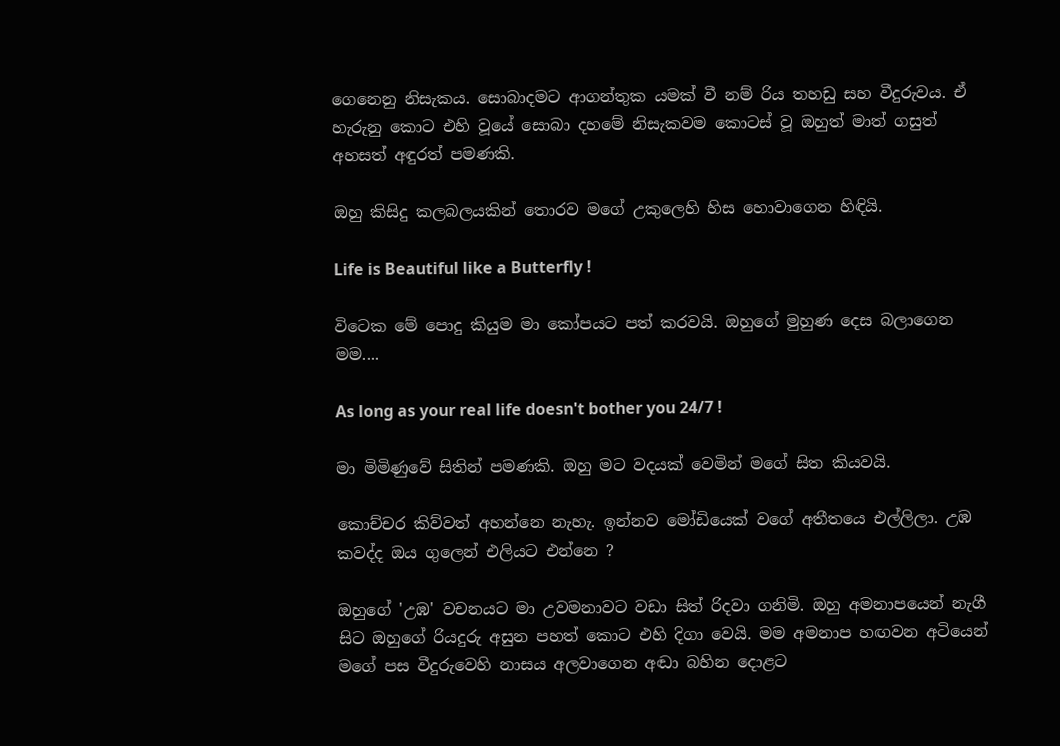ගෙනෙනු නිසැකය. සොබාදමට ආගන්තුක යමක් වී නම් රිය තහඩු සහ වීදුරුවය. ඒ හැරුනු කොට එහි වූයේ සොබා දහමේ නිසැකවම කොටස් වූ ඔහුත් මාත් ගසුත් අහසත් අඳුරත් පමණකි.

ඔහු කිසිදු කලබලයකින් තොරව මගේ උකුලෙහි හිස හොවාගෙන හිඳියි.

Life is Beautiful like a Butterfly !

විටෙක මේ පොදු කියුම මා කෝපයට පත් කරවයි. ඔහුගේ මුහුණ දෙස බලාගෙන මම....

As long as your real life doesn't bother you 24/7 !

මා මිමිණුවේ සිතින් පමණකි. ඔහු මට වදයක් වෙමින් මගේ සිත කියවයි.

කොච්චර කිව්වත් අහන්නෙ නැහැ. ඉන්නව මෝඩියෙක් වගේ අතීතයෙ එල්ලිලා. උඹ කවද්ද ඔය ගුලෙන් එලියට එන්නෙ ?

ඔහුගේ 'උඹ' වචනයට මා උවමනාවට වඩා සිත් රිදවා ගනිමි. ඔහු අමනාපයෙන් නැගී සිට ඔහුගේ රියදුරු අසුන පහත් කොට එහි දිගා වෙයි. මම අමනාප හඟවන අටියෙන් මගේ පස වීදුරුවෙහි නාසය අලවාගෙන අඬා බහින දොළට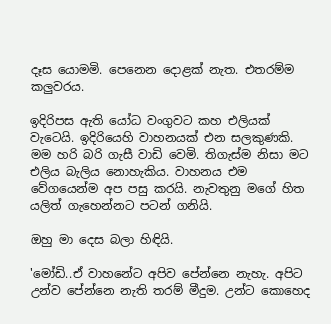දෑස යොමමි. පෙනෙන දොළක් නැත. එතරම්ම කලුවරය.

ඉදිරිපස ඇති යෝධ වංගුවට කහ එලියක් වැටෙයි. ඉදිරියෙහි වාහනයක් එන සලකුණකි. මම හරි බරි ගැසී වාඩි වෙමි. තිගැස්ම නිසා මට එලිය බැලිය නොහැකිය. වාහනය එම වේගයෙන්ම අප පසු කරයි. නැවතුනු මගේ හිත යලිත් ගැහෙන්නට පටන් ගනියි.

ඔහු මා දෙස බලා හිඳියි.

'මෝඩි..ඒ වාහනේට අපිව පේන්නෙ නැහැ. අපිට උන්ව පේන්නෙ නැති තරම් මීදුම. උන්ට කොහෙද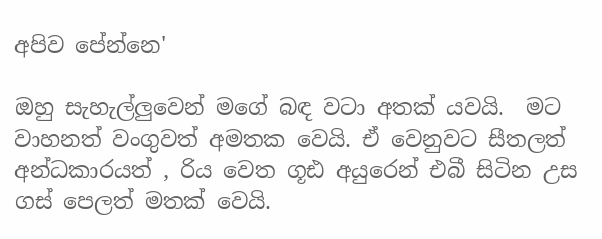අපිව පේන්නෙ'

ඔහු සැහැල්ලුවෙන් මගේ බඳ වටා අතක් යවයි.  මට වාහනත් වංගුවත් අමතක වෙයි. ඒ වෙනුවට සීතලත් අන්ධකාරයත් , රිය වෙත ගූඪ අයුරෙන් එබී සිටින උස ගස් පෙලත් මතක් වෙයි.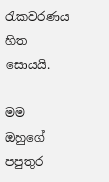රැකවරණය හිත සොයයි.

මම ඔහුගේ පපුතුර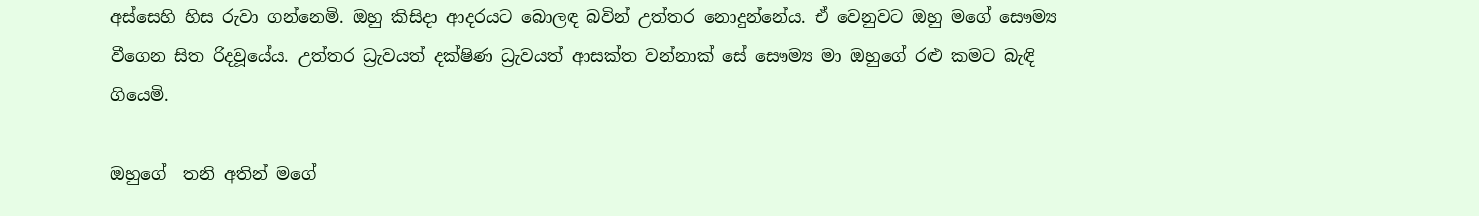අස්සෙහි හිස රුවා ගන්නෙමි. ඔහු කිසිදා ආදරයට බොලඳ බවින් උත්තර නොදුන්නේය. ඒ වෙනුවට ඔහු මගේ සෞම්‍ය වීගෙන සිත රිදවූයේය. උත්තර ධ්‍රැවයත් දක්ෂිණ ධ්‍රැවයත් ආසක්ත වන්නාක් සේ සෞම්‍ය මා ඔහුගේ රළු කමට බැඳි ගියෙමි.

ඔහුගේ  තනි අතින් මගේ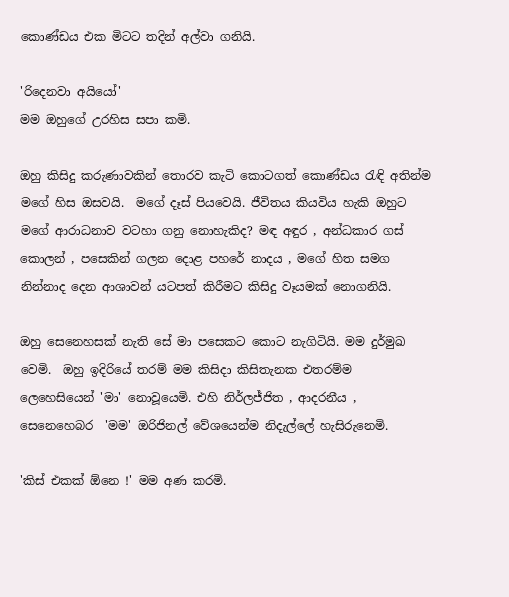කොණ්ඩය එක මිටට තදින් අල්වා ගනියි.

'රිදෙනවා අයියෝ'
මම ඔහුගේ උරහිස සපා කමි.

ඔහු කිසිදු කරුණාවකින් තොරව කැටි කොටගත් කොණ්ඩය රැඳි අතින්ම මගේ හිස ඔසවයි.  මගේ දෑස් පියවෙයි. ජීවිතය කියවිය හැකි ඔහුට මගේ ආරාධනාව වටහා ගනු නොහැකිද? මඳ අඳුර , අන්ධකාර ගස් කොලන් , පසෙකින් ගලන දොළ පහරේ නාදය , මගේ හිත සමග නින්නාද දෙන ආශාවන් යටපත් කිරීමට කිසිදු වෑයමක් නොගනියි.

ඔහු සෙනෙහසක් නැති සේ මා පසෙකට කොට නැගිටියි. මම දුර්මුඛ වෙමි.  ඔහු ඉදිරියේ තරම් මම කිසිදා කිසිතැනක එතරම්ම ලෙහෙසියෙන් 'මා' නොවූයෙමි. එහි නිර්ලජ්ජිත , ආදරනීය , සෙනෙහෙබර  'මම' ඔරිජිනල් වේශයෙන්ම නිදැල්ලේ හැසිරුනෙමි.

'කිස් එකක් ඕනෙ !' මම අණ කරමි.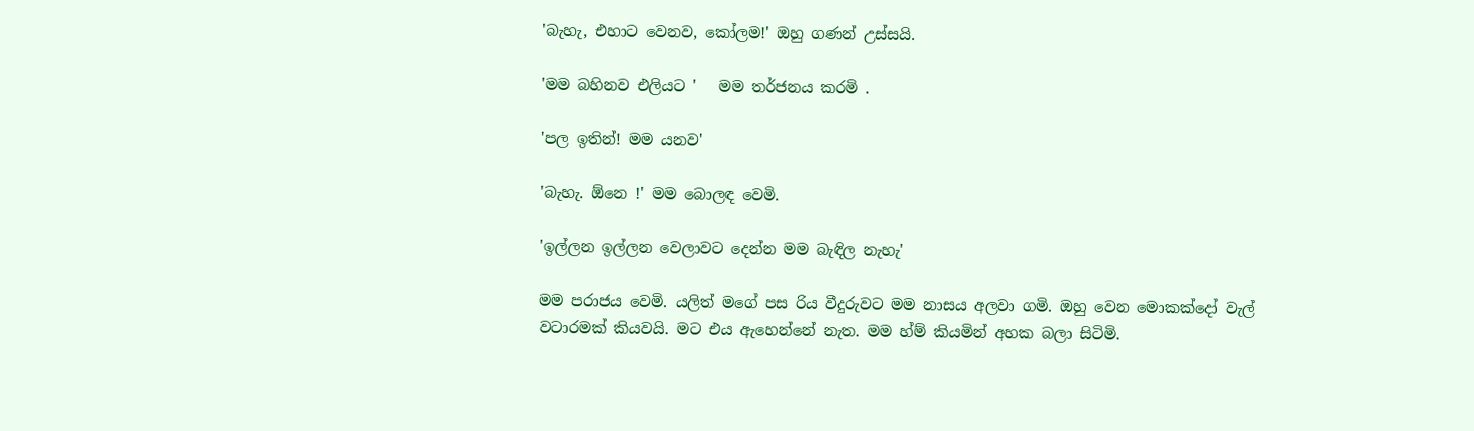'බැහැ, එහාට වෙනව, කෝලම!' ඔහු ගණන් උස්සයි.

'මම බහිනව එලියට '   මම තර්ජනය කරමි .

'පල ඉතින්! මම යනව'

'බැහැ. ඕනෙ !' මම බොලඳ වෙමි.

'ඉල්ලන ඉල්ලන වෙලාවට දෙන්න මම බැඳිල නැහැ'

මම පරාජය වෙමි. යලිත් මගේ පස රිය වීදුරුවට මම නාසය අලවා ගමි. ඔහු වෙන මොකක්දෝ වැල් වටාරමක් කියවයි. මට එය ඇහෙන්නේ නැත. මම හ්ම් කියමින් අහක බලා සිටිමි.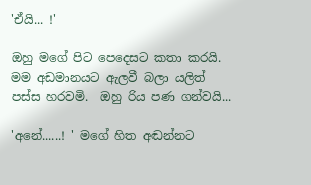'ඒයි... !'

ඔහු මගේ පිට පෙදෙසට කතා කරයි. මම අඩමානයට ඇලවී බලා යලිත් පස්ස හරවමි.  ඔහු රිය පණ ගන්වයි...

'අනේ......! ' මගේ හිත අඬන්නට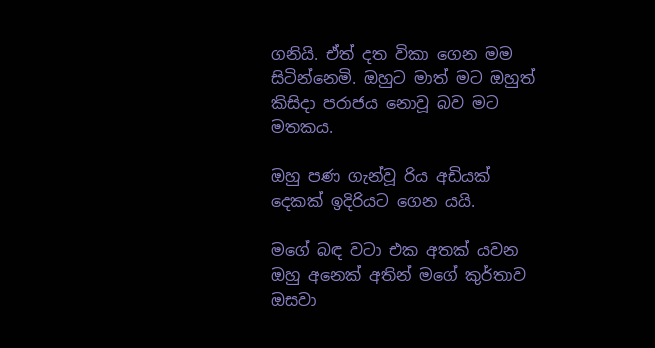ගනියි. ඒත් දත විකා ගෙන මම සිටින්නෙමි. ඔහුට මාත් මට ඔහුත්  කිසිදා පරාජය නොවූ බව මට මතකය.

ඔහු පණ ගැන්වූ රිය අඩියක් දෙකක් ඉදිරියට ගෙන යයි.

මගේ බඳ වටා එක අතක් යවන ඔහු අනෙක් අතින් මගේ කුර්තාව ඔසවා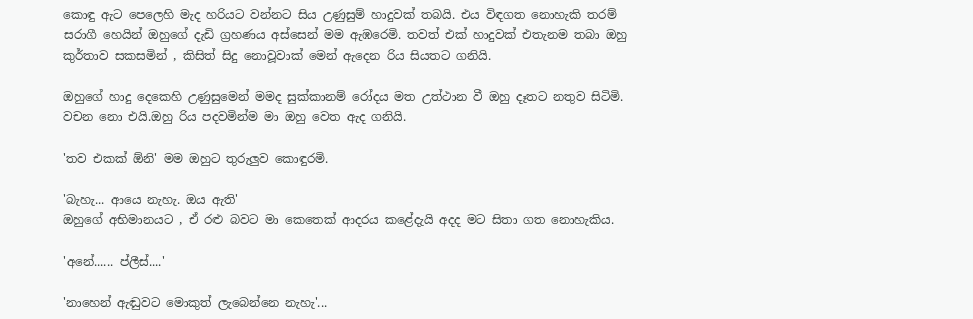කොඳු ඇට පෙලෙහි මැද හරියට වන්නට සිය උණුසුම් හාදුවක් තබයි. එය විඳගත නොහැකි තරම් සරාගී හෙයින් ඔහුගේ දැඩි ග්‍රහණය අස්සෙන් මම ඇඹරෙමි. තවත් එක් හාදුවක් එතැනම තබා ඔහු කුර්තාව සකසමින් , කිසිත් සිදු නොවූවාක් මෙන් ඇදෙන රිය සියතට ගනියි.

ඔහුගේ හාදු දෙකෙහි උණුසුමෙන් මමද සුක්කානම් රෝදය මත උත්ථාන වී ඔහු දෑතට නතුව සිටිමි. වචන නො එයි.ඔහු රිය පදවමින්ම මා ඔහු වෙත ඇද ගනියි.

'තව එකක් ඕනි' මම ඔහුට තුරුලුව කොඳුරමි.

'බැහැ... ආයෙ නැහැ. ඔය ඇති'
ඔහුගේ අභිමානයට , ඒ රළු බවට මා කෙතෙක් ආදරය කළේදැයි අදද මට සිතා ගත නොහැකිය.

'අනේ...... ප්ලීස්....'

'නාහෙන් ඇඬුවට මොකුත් ලැබෙන්නෙ නැහැ'...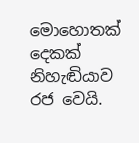මොහොතක් දෙකක් නිහැඬියාව රජ වෙයි.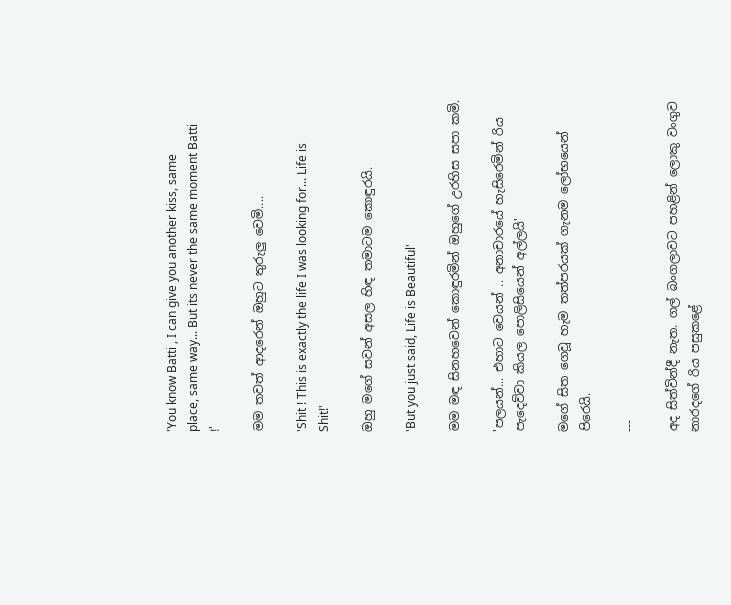'You know Batti , I can give you another kiss, same place, same way... But its never the same moment Batti !'

මම තවත් ආදරෙන් ඔහුට තුරුලු වෙමි....

'Shit ! This is exactly the life I was looking for... Life is Shit!'

ඔහු මගේ සවන් අසල හිඳ තමාටම කොඳුරයි.

'But you just said, Life is Beautiful'

මම මඳ සිනහවෙන් කොඳුරමින් ඔහුගේ උරහිස සපා කමි.

'පලයන්... එහාට වෙයන් .. අනාචාරයේ හැසිරෙමින් රිය පැදෙව්වා කියල පොලිසියෙන් අල්ලයි'

මගේ සිත ගෙවූ හැම තත්පරයක් ගැනම ලෝභයෙන් පිරෙයි.

---

අද සිත්වින්දී නැත. ගල් බංගලාවට පහළින් ලොකු වංගුව නාරදගේ රිය පසුකළේ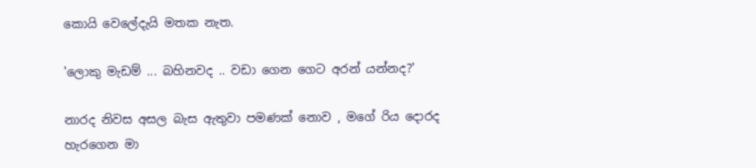කොයි වෙලේදැයි මතක නැත.

'ලොකු මැඩම් ... බහිනවද .. වඩා ගෙන ගෙට අරන් යන්නද?'

නාරද නිවස අසල බැස ඇතුවා පමණක් නොව , මගේ රිය දොරද හැරගෙන මා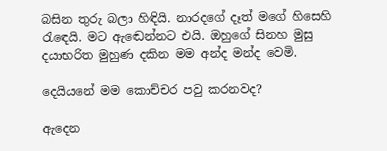බසින තුරු බලා හිඳියි. නාරදගේ දෑත් මගේ හිසෙහි රැඳෙයි. මට ඇඬෙන්නට එයි. ඔහුගේ සිනහ මුසු දයාභරිත මුහුණ දකින මම අන්ද මන්ද වෙමි.

දෙයියනේ මම කොච්චර පවු කරනවද?

ඇදෙන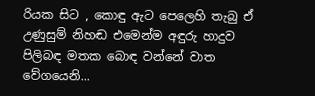රියක සිට , කොඳු ඇට පෙලෙහි තැබු ඒ උණුසුම් නිහඬ එමෙන්ම අඳුරු හාදුව පිලිබඳ මතක බොඳ වන්නේ වාත වේගයෙනි...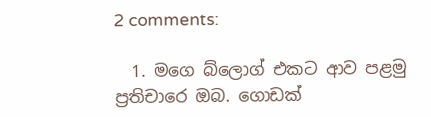2 comments:

  1. මගෙ බ්ලොග් එකට ආව පළමු ප්‍රතිචාරෙ ඔබ. ගොඩක්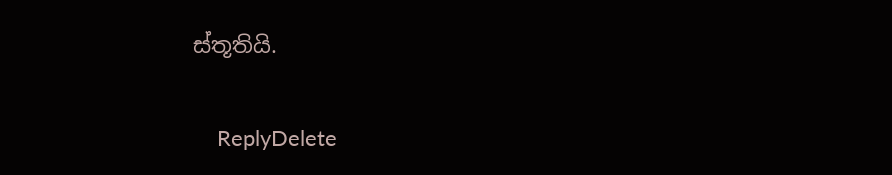ස්තූතියි.

    ReplyDelete